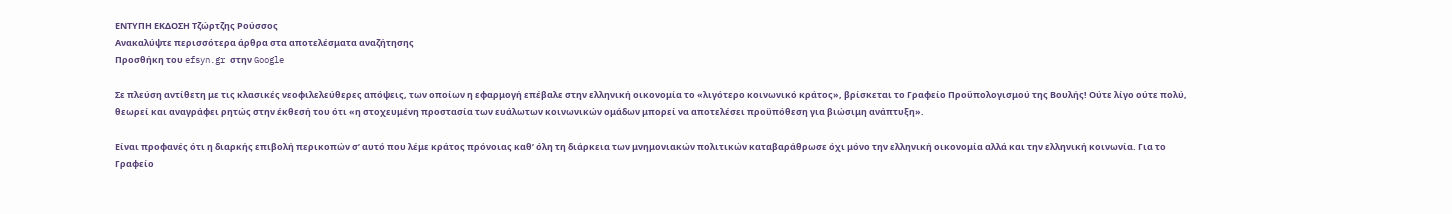ΕΝΤΥΠΗ ΕΚΔΟΣΗ Τζώρτζης Ρούσσος
Ανακαλύψτε περισσότερα άρθρα στα αποτελέσματα αναζήτησης
Προσθήκη του efsyn.gr στην Google

Σε πλεύση αντίθετη με τις κλασικές νεοφιλελεύθερες απόψεις, των οποίων η εφαρμογή επέβαλε στην ελληνική οικονομία το «λιγότερο κοινωνικό κράτος», βρίσκεται το Γραφείο Προϋπολογισμού της Βουλής! Ούτε λίγο ούτε πολύ, θεωρεί και αναγράφει ρητώς στην έκθεσή του ότι «η στοχευμένη προστασία των ευάλωτων κοινωνικών ομάδων μπορεί να αποτελέσει προϋπόθεση για βιώσιμη ανάπτυξη».

Είναι προφανές ότι η διαρκής επιβολή περικοπών σ’ αυτό που λέμε κράτος πρόνοιας καθ’ όλη τη διάρκεια των μνημονιακών πολιτικών καταβαράθρωσε όχι μόνο την ελληνική οικονομία αλλά και την ελληνική κοινωνία. Για το Γραφείο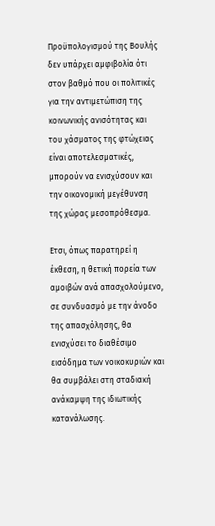Προϋπολογισμού της Βουλής δεν υπάρχει αμφιβολία ότι στον βαθμό που οι πολιτικές για την αντιμετώπιση της κοινωνικής ανισότητας και του χάσματος της φτώχειας είναι αποτελεσματικές, μπορούν να ενισχύσουν και την οικονομική μεγέθυνση της χώρας μεσοπρόθεσμα.

Ετσι, όπως παρατηρεί η έκθεση, η θετική πορεία των αμοιβών ανά απασχολούμενο, σε συνδυασμό με την άνοδο της απασχόλησης, θα ενισχύσει το διαθέσιμο εισόδημα των νοικοκυριών και θα συμβάλει στη σταδιακή ανάκαμψη της ιδιωτικής κατανάλωσης.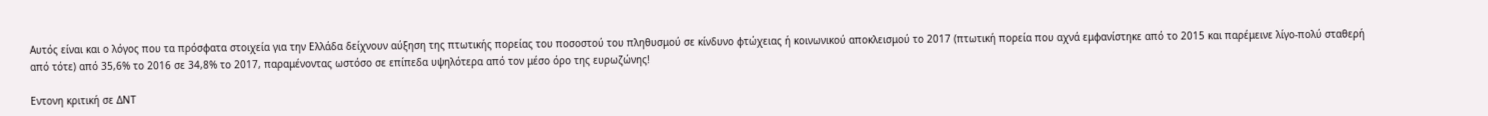Αυτός είναι και ο λόγος που τα πρόσφατα στοιχεία για την Ελλάδα δείχνουν αύξηση της πτωτικής πορείας του ποσοστού του πληθυσμού σε κίνδυνο φτώχειας ή κοινωνικού αποκλεισμού το 2017 (πτωτική πορεία που αχνά εμφανίστηκε από το 2015 και παρέμεινε λίγο-πολύ σταθερή από τότε) από 35,6% το 2016 σε 34,8% το 2017, παραμένοντας ωστόσο σε επίπεδα υψηλότερα από τον μέσο όρο της ευρωζώνης!

Εντονη κριτική σε ΔΝΤ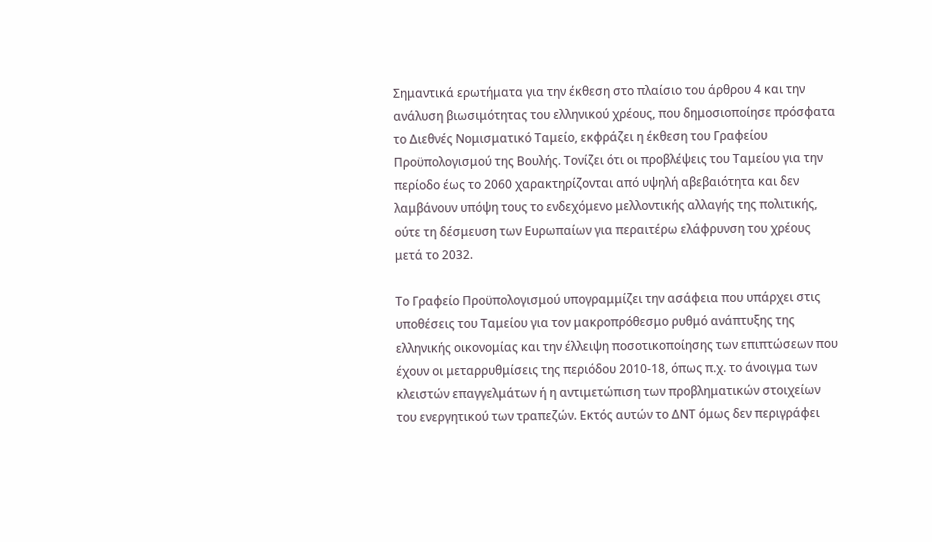Σημαντικά ερωτήματα για την έκθεση στο πλαίσιο του άρθρου 4 και την ανάλυση βιωσιμότητας του ελληνικού χρέους, που δημοσιοποίησε πρόσφατα το Διεθνές Νομισματικό Ταμείο, εκφράζει η έκθεση του Γραφείου Προϋπολογισμού της Βουλής. Τονίζει ότι οι προβλέψεις του Ταμείου για την περίοδο έως το 2060 χαρακτηρίζονται από υψηλή αβεβαιότητα και δεν λαμβάνουν υπόψη τους το ενδεχόμενο μελλοντικής αλλαγής της πολιτικής, ούτε τη δέσμευση των Ευρωπαίων για περαιτέρω ελάφρυνση του χρέους μετά το 2032.

Το Γραφείο Προϋπολογισμού υπογραμμίζει την ασάφεια που υπάρχει στις υποθέσεις του Ταμείου για τον μακροπρόθεσμο ρυθμό ανάπτυξης της ελληνικής οικονομίας και την έλλειψη ποσοτικοποίησης των επιπτώσεων που έχουν οι μεταρρυθμίσεις της περιόδου 2010-18, όπως π.χ. το άνοιγμα των κλειστών επαγγελμάτων ή η αντιμετώπιση των προβληματικών στοιχείων του ενεργητικού των τραπεζών. Εκτός αυτών το ΔΝΤ όμως δεν περιγράφει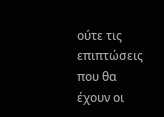ούτε τις επιπτώσεις που θα έχουν οι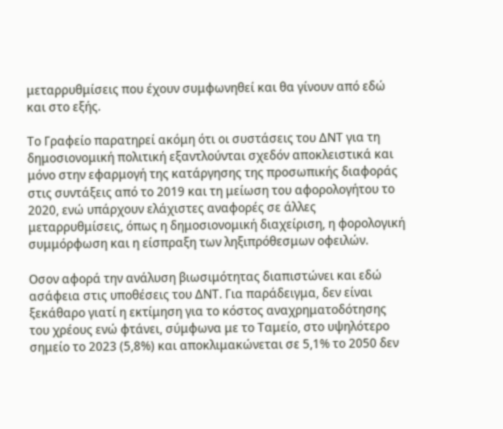μεταρρυθμίσεις που έχουν συμφωνηθεί και θα γίνουν από εδώ και στο εξής.

Το Γραφείο παρατηρεί ακόμη ότι οι συστάσεις του ΔΝΤ για τη δημοσιονομική πολιτική εξαντλούνται σχεδόν αποκλειστικά και μόνο στην εφαρμογή της κατάργησης της προσωπικής διαφοράς στις συντάξεις από το 2019 και τη μείωση του αφορολογήτου το 2020, ενώ υπάρχουν ελάχιστες αναφορές σε άλλες μεταρρυθμίσεις, όπως η δημοσιονομική διαχείριση, η φορολογική συμμόρφωση και η είσπραξη των ληξιπρόθεσμων οφειλών.

Οσον αφορά την ανάλυση βιωσιμότητας διαπιστώνει και εδώ ασάφεια στις υποθέσεις του ΔΝΤ. Για παράδειγμα, δεν είναι ξεκάθαρο γιατί η εκτίμηση για το κόστος αναχρηματοδότησης του χρέους ενώ φτάνει, σύμφωνα με το Ταμείο, στο υψηλότερο σημείο το 2023 (5,8%) και αποκλιμακώνεται σε 5,1% το 2050 δεν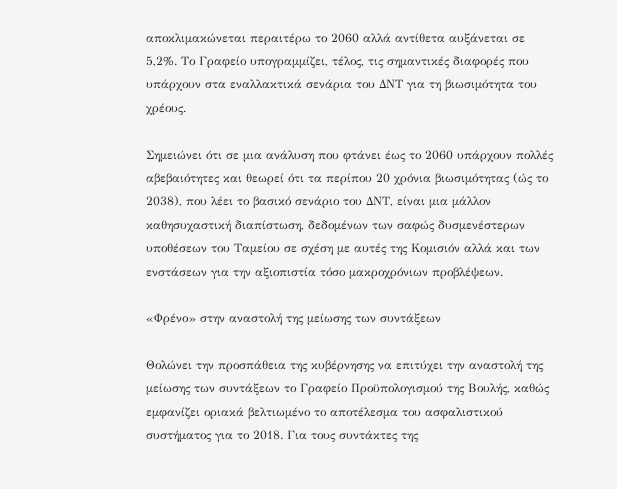αποκλιμακώνεται περαιτέρω το 2060 αλλά αντίθετα αυξάνεται σε 5,2%. Το Γραφείο υπογραμμίζει, τέλος, τις σημαντικές διαφορές που υπάρχουν στα εναλλακτικά σενάρια του ΔΝΤ για τη βιωσιμότητα του χρέους.

Σημειώνει ότι σε μια ανάλυση που φτάνει έως το 2060 υπάρχουν πολλές αβεβαιότητες και θεωρεί ότι τα περίπου 20 χρόνια βιωσιμότητας (ώς το 2038), που λέει το βασικό σενάριο του ΔΝΤ, είναι μια μάλλον καθησυχαστική διαπίστωση, δεδομένων των σαφώς δυσμενέστερων υποθέσεων του Ταμείου σε σχέση με αυτές της Κομισιόν αλλά και των ενστάσεων για την αξιοπιστία τόσο μακροχρόνιων προβλέψεων.

«Φρένο» στην αναστολή της μείωσης των συντάξεων

Θολώνει την προσπάθεια της κυβέρνησης να επιτύχει την αναστολή της μείωσης των συντάξεων το Γραφείο Προϋπολογισμού της Βουλής, καθώς εμφανίζει οριακά βελτιωμένο το αποτέλεσμα του ασφαλιστικού συστήματος για το 2018. Για τους συντάκτες της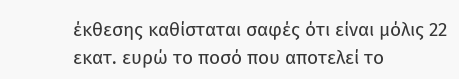έκθεσης καθίσταται σαφές ότι είναι μόλις 22 εκατ. ευρώ το ποσό που αποτελεί το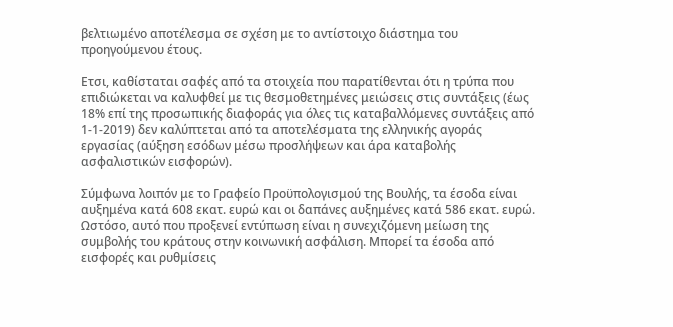βελτιωμένο αποτέλεσμα σε σχέση με το αντίστοιχο διάστημα του προηγούμενου έτους.

Ετσι, καθίσταται σαφές από τα στοιχεία που παρατίθενται ότι η τρύπα που επιδιώκεται να καλυφθεί με τις θεσμοθετημένες μειώσεις στις συντάξεις (έως 18% επί της προσωπικής διαφοράς για όλες τις καταβαλλόμενες συντάξεις από 1-1-2019) δεν καλύπτεται από τα αποτελέσματα της ελληνικής αγοράς εργασίας (αύξηση εσόδων μέσω προσλήψεων και άρα καταβολής ασφαλιστικών εισφορών).

Σύμφωνα λοιπόν με το Γραφείο Προϋπολογισμού της Βουλής, τα έσοδα είναι αυξημένα κατά 608 εκατ. ευρώ και οι δαπάνες αυξημένες κατά 586 εκατ. ευρώ. Ωστόσο, αυτό που προξενεί εντύπωση είναι η συνεχιζόμενη μείωση της συμβολής του κράτους στην κοινωνική ασφάλιση. Μπορεί τα έσοδα από εισφορές και ρυθμίσεις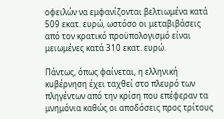οφειλών να εμφανίζονται βελτιωμένα κατά 509 εκατ. ευρώ, ωστόσο οι μεταβιβάσεις από τον κρατικό προϋπολογισμό είναι μειωμένες κατά 310 εκατ. ευρώ.

Πάντως, όπως φαίνεται, η ελληνική κυβέρνηση έχει ταχθεί στο πλευρό των πληγέντων από την κρίση που επέφεραν τα μνημόνια καθώς οι αποδόσεις προς τρίτους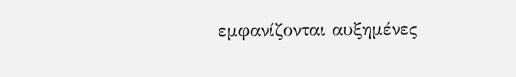εμφανίζονται αυξημένες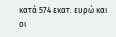κατά 574 εκατ. ευρώ και οι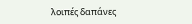λοιπές δαπάνες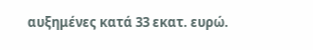αυξημένες κατά 33 εκατ. ευρώ.